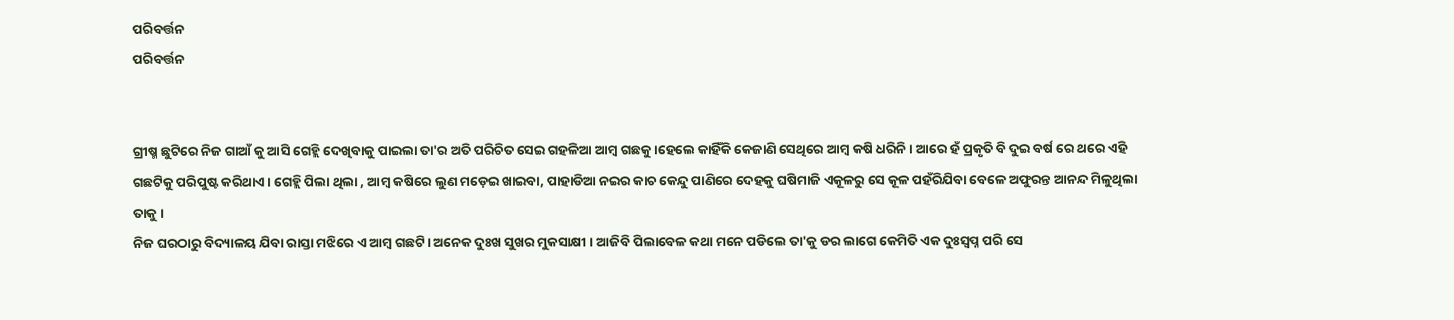ପରିବର୍ତ୍ତନ
ପରିବର୍ତ୍ତନ


ଗ୍ରୀଷ୍ମ ଛୁଟିରେ ନିଜ ଗାଆଁ କୁ ଆସି ଗେହ୍ଲି ଦେଖିବାକୁ ପାଇଲା ତା'ର ଅତି ପରିଚିତ ସେଇ ଗହଳିଆ ଆମ୍ବ ଗଛକୁ ।ହେଲେ କାହିଁକି କେଜାଣି ସେଥିରେ ଆମ୍ବ କଷି ଧରିନି । ଆରେ ହଁ ପ୍ରକୃତି ବି ଦୁଇ ବର୍ଷ ରେ ଥରେ ଏହି ଗଛଟିକୁ ପରିପୁଷ୍ଟ କରିଥାଏ । ଗେହ୍ଲି ପିଲା ଥିଲା , ଆମ୍ବ କଷିରେ ଲୁଣ ମଡ଼େଇ ଖାଇବା, ପାହାଡିଆ ନଇର କାଚ କେନ୍ଦୁ ପାଣିରେ ଦେହକୁ ଘଷିମାଜି ଏକୂଳରୁ ସେ କୂଳ ପହଁରିଯିବା ବେଳେ ଅଫୁରନ୍ତ ଆନନ୍ଦ ମିଳୁଥିଲା ତାକୁ ।
ନିଜ ଘରଠାରୁ ବିଦ୍ୟାଳୟ ଯିବା ରାସ୍ତା ମଝିରେ ଏ ଆମ୍ବ ଗଛଟି। ଅନେକ ଦୁଃଖ ସୁଖର ମୁକସାକ୍ଷୀ । ଆଜିବି ପିଲାବେଳ କଥା ମନେ ପଡିଲେ ତା'କୁ ଡର ଲାଗେ କେମିତି ଏକ ଦୁଃସ୍ୱପ୍ନ ପରି ସେ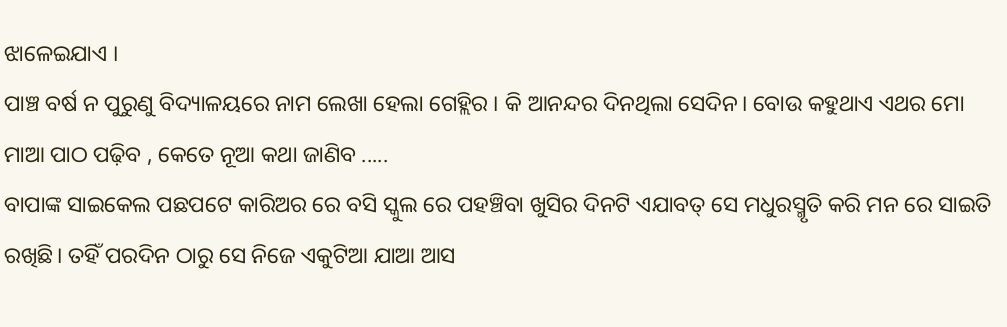ଝାଳେଇଯାଏ ।
ପାଞ୍ଚ ବର୍ଷ ନ ପୁରୁଣୁ ବିଦ୍ୟାଳୟରେ ନାମ ଲେଖା ହେଲା ଗେହ୍ଲିର । କି ଆନନ୍ଦର ଦିନଥିଲା ସେଦିନ। ବୋଉ କହୁଥାଏ ଏଥର ମୋ ମାଆ ପାଠ ପଢ଼ିବ , କେତେ ନୂଆ କଥା ଜାଣିବ .....
ବାପାଙ୍କ ସାଇକେଲ ପଛପଟେ କାରିଅର ରେ ବସି ସ୍କୁଲ ରେ ପହଞ୍ଚିବା ଖୁସିର ଦିନଟି ଏଯାବତ୍ ସେ ମଧୁରସ୍ମୃତି କରି ମନ ରେ ସାଇତି ରଖିଛି। ତହିଁ ପରଦିନ ଠାରୁ ସେ ନିଜେ ଏକୁଟିଆ ଯାଆ ଆସ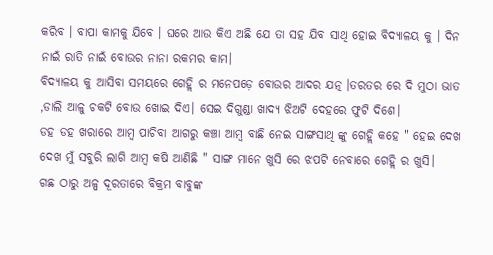କରିବ । ବାପା କାମକୁ ଯିବେ । ଘରେ ଆଉ କିଏ ଅଛି ଯେ ତା ସହ ଯିବ ସାଥି ହୋଇ ବିଦ୍ୟାଳୟ କୁ । ଦିନ ନାଇଁ ରାତି ନାଇଁ ବୋଉର ନାନା ରକମର କାମ।
ବିଦ୍ୟାଳୟ କୁ ଆସିବା ସମୟରେ ଗେହ୍ଲି ର ମନେପଡ଼େ ବୋଉର ଆଦର ଯତ୍ନ ।ତରତର ରେ ଦି ମୁଠା ଭାତ ,ଡାଲି ଆଳୁ ଚକଟି ବୋଉ ଖୋଇ ଦିଏ। ସେଇ ଦିଗୁଣ୍ଡା ଖାଦ୍ୟ ଝିଅଟି ଦେହରେ ଫୁଟି ଦିଶେ।
ଡହ ଡହ ଖରାରେ ଆମ୍ବ ପାଚିବା ଆଗରୁ କଞ୍ଚା ଆମ୍ବ ବାଛି ନେଇ ସାଙ୍ଗସାଥି ଙ୍କୁ ଗେହ୍ଲି କହେ " ହେଇ ଦେଖ ଦେଖ ମୁଁ ସବୁରି ଲାଗି ଆମ୍ବ କଷି ଆଣିଛି " ସାଙ୍ଗ ମାନେ ଖୁସି ରେ ଝପଟି ନେବାରେ ଗେହ୍ଲି ର ଖୁସି।
ଗଛ ଠାରୁ ଅଳ୍ପ ଦୂରତାରେ ବିକ୍ରମ ବାବୁଙ୍କ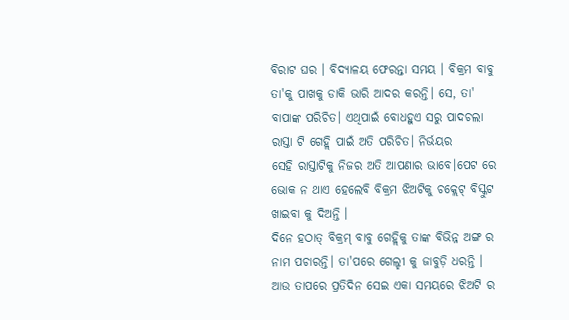ବିରାଟ ଘର । ବିଦ୍ୟାଳୟ ଫେରନ୍ତା ସମୟ । ବିକ୍ରମ ବାବୁ ତା'କୁ ପାଖକୁ ଡାକି ଭାରି ଆଦର କରନ୍ତି। ସେ, ତା' ବାପାଙ୍କ ପରିଚିତ। ଏଥିପାଇଁ ବୋଧହୁଏ ସରୁ ପାଦଚଲା ରାସ୍ତା ଟି ଗେହ୍ଲି ପାଇଁ ଅତି ପରିଚିତ। ନିର୍ଭୟର
ସେହି ରାସ୍ତାଟିକୁ ନିଜର ଅତି ଆପଣାର ଭାବେ।ପେଟ ରେ ଭୋକ ନ ଥାଏ ହେଲେବି ବିକ୍ରମ ଝିଅଟିକୁ ଚକ୍ଲେଟ୍ ବିସ୍କୁଟ ଖାଇବା କୁ ଦିଅନ୍ତି ।
ଦିନେ ହଠାତ୍ ବିକ୍ରମ୍ ବାବୁ ଗେହ୍ଲିକୁ ତାଙ୍କ ବିଭିନ୍ନ ଅଙ୍ଗ ର ନାମ ପଚାରନ୍ତି। ତା'ପରେ ଗେଲ୍ହୀ କୁ ଜାବୁଡ଼ି ଧରନ୍ତି । ଆଉ ତାପରେ ପ୍ରତିଦିନ ସେଇ ଏକା ସମୟରେ ଝିଅଟି ର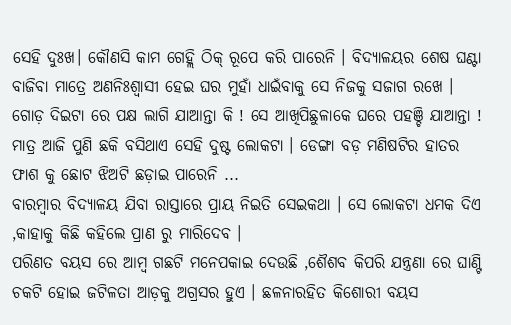ସେହି ଦୁଃଖ। କୌଣସି କାମ ଗେହ୍ଲି ଠିକ୍ ରୂପେ କରି ପାରେନି । ବିଦ୍ୟାଳୟର ଶେଷ ଘଣ୍ଟା ବାଜିବା ମାତ୍ରେ ଅଣନିଃଶ୍ବାସୀ ହେଇ ଘର ମୁହାଁ ଧାଇଁବାକୁ ସେ ନିଜକୁ ସଜାଗ ରଖେ । ଗୋଡ଼ ଦିଇଟା ରେ ପକ୍ଷ ଲାଗି ଯାଆନ୍ତା କି ! ସେ ଆଖିପିଛୁଳାକେ ଘରେ ପହଞ୍ଚି ଯାଆନ୍ତା !
ମାତ୍ର ଆଜି ପୁଣି ଛକି ବସିଥାଏ ସେହି ଦୁଷ୍ଟ ଲୋକଟା । ଡେଙ୍ଗା ବଡ଼ ମଣିଷଟିର ହାତର ଫାଶ କୁ ଛୋଟ ଝିଅଟି ଛଡ଼ାଇ ପାରେନି ...
ବାରମ୍ବାର ବିଦ୍ୟାଳୟ ଯିବା ରାସ୍ତାରେ ପ୍ରାୟ ନିଇତି ସେଇକଥା । ସେ ଲୋକଟା ଧମକ ଦିଏ ,କାହାକୁ କିଛି କହିଲେ ପ୍ରାଣ ରୁ ମାରିଦେବ ।
ପରିଣତ ବୟସ ରେ ଆମ୍ବ ଗଛଟି ମନେପକାଇ ଦେଉଛି ,ଶୈଶବ କିପରି ଯନ୍ତ୍ରଣା ରେ ଘାଣ୍ଟି ଚକଟି ହୋଇ ଜଟିଳତା ଆଡ଼କୁ ଅଗ୍ରସର ହୁଏ । ଛଳନାରହିତ କିଶୋରୀ ବୟସ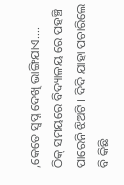,କେତେ ସ୍ୱପ୍ନ ଦେଖି ଭାଙ୍ଗିଯାଏ....
ଠିକ୍ ସମୟରେ ବିଦ୍ୟାଳୟ ରେ ପହଞ୍ଚି ପାରେନି ଝିଅଟି । ଦିଦି ଯାହା ପଚାରିଲେ ବି କିଛି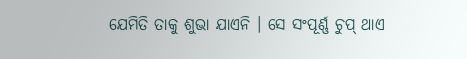ଯେମିତି ତାକୁ ଶୁଭା ଯାଏନି । ସେ ସଂପୂର୍ଣ୍ଣ ଚୁପ୍ ଥାଏ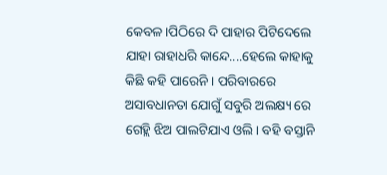କେବଳ।ପିଠିରେ ଦି ପାହାର ପିଟିଦେଲେ ଯାହା ରାହାଧରି କାନ୍ଦେ....ହେଲେ କାହାକୁ କିଛି କହି ପାରେନି । ପରିବାରରେ ଅସାବଧାନତା ଯୋଗୁଁ ସବୁରି ଅଲକ୍ଷ୍ୟ ରେ ଗେହ୍ଲି ଝିଅ ପାଲଟିଯାଏ ଓଲି। ବହି ବସ୍ତାନି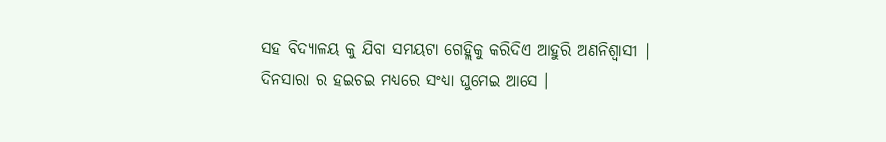ସହ ବିଦ୍ୟାଳୟ କୁ ଯିବା ସମୟଟା ଗେହ୍ଲିକୁ କରିଦିଏ ଆହୁରି ଅଣନିଶ୍ୱାସୀ |
ଦିନସାରା ର ହଇଚଇ ମଧ୍ୟରେ ସଂଧ୍ୟା ଘୁମେଇ ଆସେ ।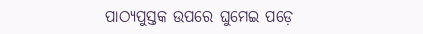ପାଠ୍ୟପୁସ୍ତକ ଉପରେ ଘୁମେଇ ପଡ଼େ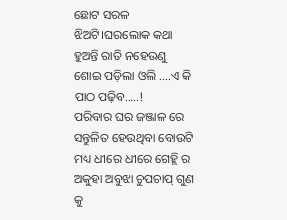ଛୋଟ ସରଳ ଝିଅଟି।ଘରଲୋକ କଥା ହୁଅନ୍ତି ରାତି ନହେଉଣୁ ଶୋଇ ପଡ଼ିଲା ଓଲି ....ଏ କି ପାଠ ପଢ଼ିବ.....!
ପରିବାର ଘର ଜଞ୍ଜାଳ ରେ ସନ୍ତୁଳିତ ହେଉଥିବା ବୋଉଟି ମଧ୍ୟ ଧୀରେ ଧୀରେ ଗେହ୍ଲି ର ଅକୁହା ଅବୁଝା ଚୁପଚାପ୍ ଗୁଣ କୁ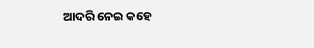ଆଦରି ନେଇ କହେ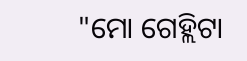"ମୋ ଗେହ୍ଲିଟା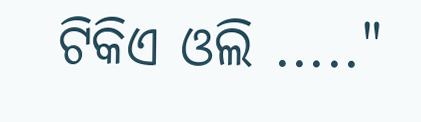ଟିକିଏ ଓଲି ....."